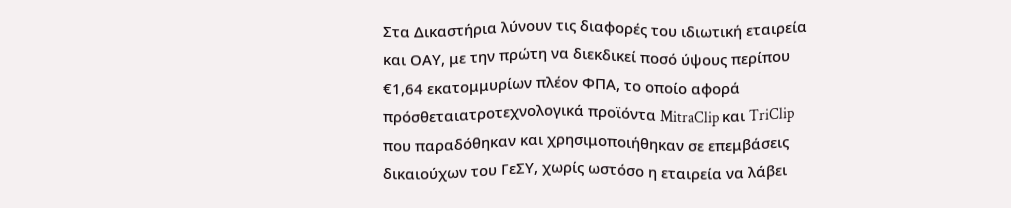Στα Δικαστήρια λύνουν τις διαφορές του ιδιωτική εταιρεία και ΟΑΥ, με την πρώτη να διεκδικεί ποσό ύψους περίπου €1,64 εκατομμυρίων πλέον ΦΠΑ, το οποίο αφορά πρόσθεταιατροτεχνολογικά προϊόντα MitraClip και TriClip που παραδόθηκαν και χρησιμοποιήθηκαν σε επεμβάσεις δικαιούχων του ΓεΣΥ, χωρίς ωστόσο η εταιρεία να λάβει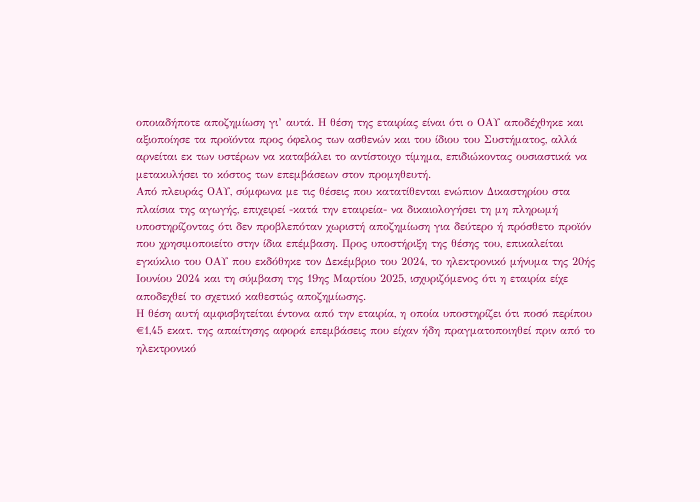οποιαδήποτε αποζημίωση γι’ αυτά. Η θέση της εταιρίας είναι ότι ο ΟΑΥ αποδέχθηκε και αξιοποίησε τα προϊόντα προς όφελος των ασθενών και του ίδιου του Συστήματος, αλλά αρνείται εκ των υστέρων να καταβάλει το αντίστοιχο τίμημα, επιδιώκοντας ουσιαστικά να μετακυλήσει το κόστος των επεμβάσεων στον προμηθευτή.
Από πλευράς ΟΑΥ, σύμφωνα με τις θέσεις που κατατίθενται ενώπιον Δικαστηρίου στα πλαίσια της αγωγής, επιχειρεί -κατά την εταιρεία- να δικαιολογήσει τη μη πληρωμή υποστηρίζοντας ότι δεν προβλεπόταν χωριστή αποζημίωση για δεύτερο ή πρόσθετο προϊόν που χρησιμοποιείτο στην ίδια επέμβαση. Προς υποστήριξη της θέσης του, επικαλείται εγκύκλιο του ΟΑΥ που εκδόθηκε τον Δεκέμβριο του 2024, το ηλεκτρονικό μήνυμα της 20ής Ιουνίου 2024 και τη σύμβαση της 19ης Μαρτίου 2025, ισχυριζόμενος ότι η εταιρία είχε αποδεχθεί το σχετικό καθεστώς αποζημίωσης.
Η θέση αυτή αμφισβητείται έντονα από την εταιρία, η οποία υποστηρίζει ότι ποσό περίπου €1,45 εκατ. της απαίτησης αφορά επεμβάσεις που είχαν ήδη πραγματοποιηθεί πριν από το ηλεκτρονικό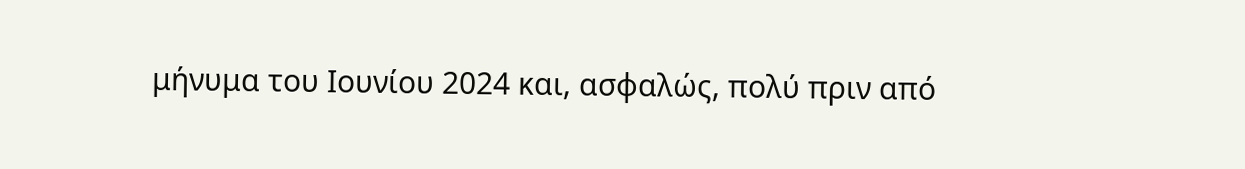μήνυμα του Ιουνίου 2024 και, ασφαλώς, πολύ πριν από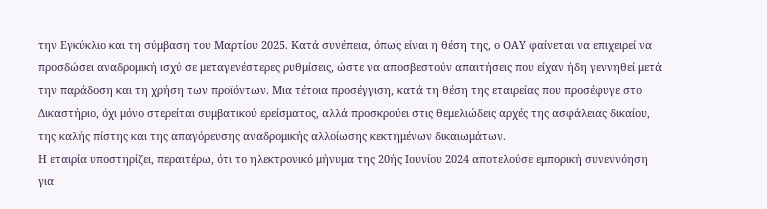την Εγκύκλιο και τη σύμβαση του Μαρτίου 2025. Κατά συνέπεια, όπως είναι η θέση της, ο ΟΑΥ φαίνεται να επιχειρεί να προσδώσει αναδρομική ισχύ σε μεταγενέστερες ρυθμίσεις, ώστε να αποσβεστούν απαιτήσεις που είχαν ήδη γεννηθεί μετά την παράδοση και τη χρήση των προϊόντων. Μια τέτοια προσέγγιση, κατά τη θέση της εταιρείας που προσέφυγε στο Δικαστήριο, όχι μόνο στερείται συμβατικού ερείσματος, αλλά προσκρούει στις θεμελιώδεις αρχές της ασφάλειας δικαίου, της καλής πίστης και της απαγόρευσης αναδρομικής αλλοίωσης κεκτημένων δικαιωμάτων.
Η εταιρία υποστηρίζει, περαιτέρω, ότι το ηλεκτρονικό μήνυμα της 20ής Ιουνίου 2024 αποτελούσε εμπορική συνεννόηση για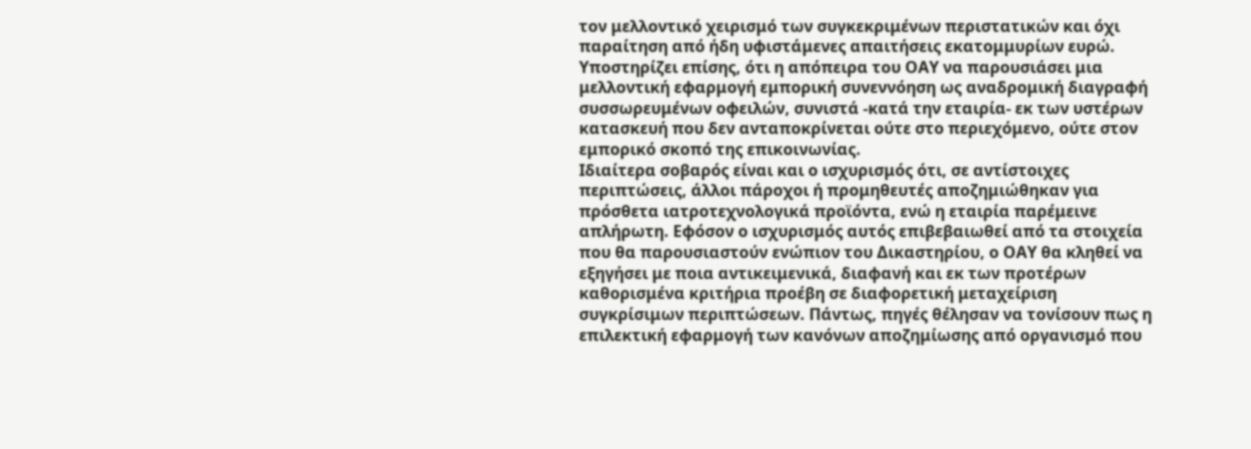τον μελλοντικό χειρισμό των συγκεκριμένων περιστατικών και όχι παραίτηση από ήδη υφιστάμενες απαιτήσεις εκατομμυρίων ευρώ. Υποστηρίζει επίσης, ότι η απόπειρα του ΟΑΥ να παρουσιάσει μια μελλοντική εφαρμογή εμπορική συνεννόηση ως αναδρομική διαγραφή συσσωρευμένων οφειλών, συνιστά -κατά την εταιρία- εκ των υστέρων κατασκευή που δεν ανταποκρίνεται ούτε στο περιεχόμενο, ούτε στον εμπορικό σκοπό της επικοινωνίας.
Ιδιαίτερα σοβαρός είναι και ο ισχυρισμός ότι, σε αντίστοιχες περιπτώσεις, άλλοι πάροχοι ή προμηθευτές αποζημιώθηκαν για πρόσθετα ιατροτεχνολογικά προϊόντα, ενώ η εταιρία παρέμεινε απλήρωτη. Εφόσον ο ισχυρισμός αυτός επιβεβαιωθεί από τα στοιχεία που θα παρουσιαστούν ενώπιον του Δικαστηρίου, ο ΟΑΥ θα κληθεί να εξηγήσει με ποια αντικειμενικά, διαφανή και εκ των προτέρων καθορισμένα κριτήρια προέβη σε διαφορετική μεταχείριση συγκρίσιμων περιπτώσεων. Πάντως, πηγές θέλησαν να τονίσουν πως η επιλεκτική εφαρμογή των κανόνων αποζημίωσης από οργανισμό που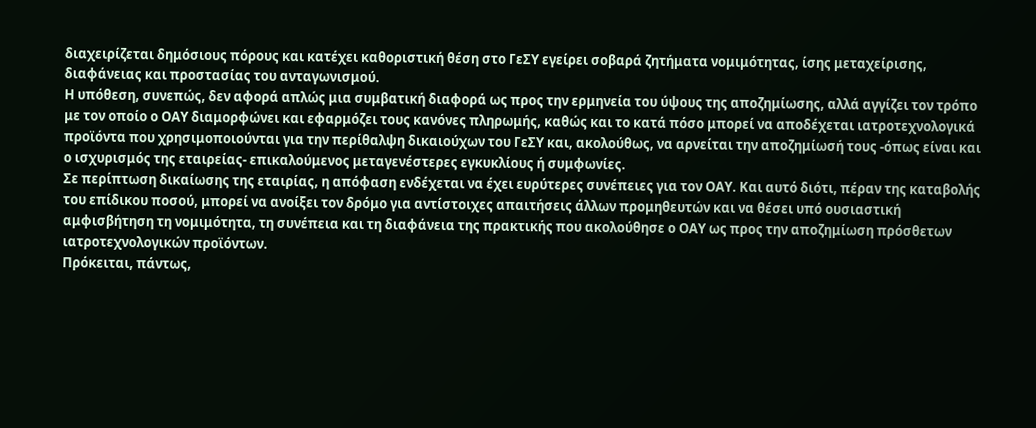διαχειρίζεται δημόσιους πόρους και κατέχει καθοριστική θέση στο ΓεΣΥ εγείρει σοβαρά ζητήματα νομιμότητας, ίσης μεταχείρισης, διαφάνειας και προστασίας του ανταγωνισμού.
Η υπόθεση, συνεπώς, δεν αφορά απλώς μια συμβατική διαφορά ως προς την ερμηνεία του ύψους της αποζημίωσης, αλλά αγγίζει τον τρόπο με τον οποίο ο ΟΑΥ διαμορφώνει και εφαρμόζει τους κανόνες πληρωμής, καθώς και το κατά πόσο μπορεί να αποδέχεται ιατροτεχνολογικά προϊόντα που χρησιμοποιούνται για την περίθαλψη δικαιούχων του ΓεΣΥ και, ακολούθως, να αρνείται την αποζημίωσή τους -όπως είναι και ο ισχυρισμός της εταιρείας- επικαλούμενος μεταγενέστερες εγκυκλίους ή συμφωνίες.
Σε περίπτωση δικαίωσης της εταιρίας, η απόφαση ενδέχεται να έχει ευρύτερες συνέπειες για τον ΟΑΥ. Και αυτό διότι, πέραν της καταβολής του επίδικου ποσού, μπορεί να ανοίξει τον δρόμο για αντίστοιχες απαιτήσεις άλλων προμηθευτών και να θέσει υπό ουσιαστική αμφισβήτηση τη νομιμότητα, τη συνέπεια και τη διαφάνεια της πρακτικής που ακολούθησε ο ΟΑΥ ως προς την αποζημίωση πρόσθετων ιατροτεχνολογικών προϊόντων.
Πρόκειται, πάντως,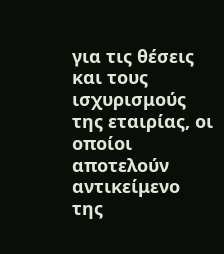για τις θέσεις και τους ισχυρισμούς της εταιρίας, οι οποίοι αποτελούν αντικείμενο της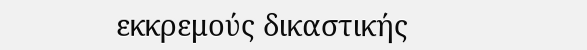εκκρεμούς δικαστικής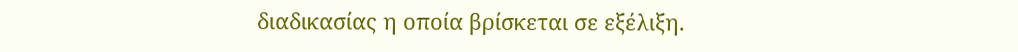διαδικασίας η οποία βρίσκεται σε εξέλιξη.